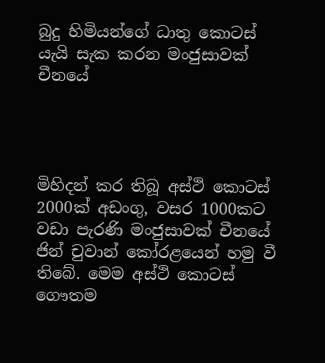බුදු හිමියන්ගේ ධාතු කොටස් යැයි සැක කරන මංජුසාවක් චීනයේ




මිහිදන් කර තිබූ අස්ථි කොටස් 2000ක් අඩංගු, වසර 1000කට වඩා පැරණි මංජුසාවක් චීනයේ ජින් චුවාන් කෝරළයෙන් හමු වී තිබේ. මෙම අස්ථි කොටස් ගෞතම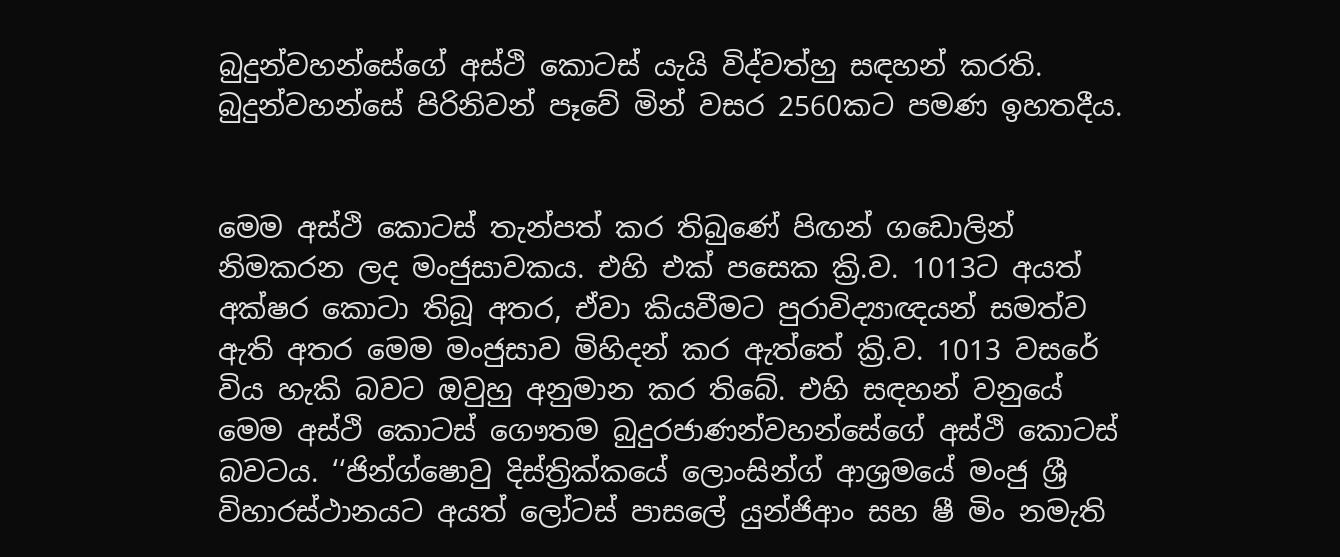බුදුන්වහන්සේගේ අස්ථි කොටස් යැයි විද්වත්හු සඳහන් කරති. බුදුන්වහන්සේ පිරිනිවන් පෑවේ මින් වසර 2560කට පමණ ඉහතදීය.


මෙම අස්ථි කොටස් තැන්පත් කර තිබුණේ පිඟන් ගඩොලින් නිමකරන ලද මංජුසාවකය. එහි එක් පසෙක ක්‍රි.ව. 1013ට අයත් අක්ෂර කොටා තිබූ අතර, ඒවා කියවීමට පුරාවිද්‍යාඥයන් සමත්ව ඇති අතර මෙම මංජුසාව මිහිදන් කර ඇත්තේ ක්‍රි.ව. 1013 වසරේ විය හැකි බවට ඔවුහු අනුමාන කර තිබේ. එහි සඳහන් වනුයේ මෙම අස්ථි කොටස් ගෞතම බුදුරජාණන්වහන්සේගේ අස්ථි කොටස් බවටය. ‘‘ජින්ග්ෂොවු දිස්ත්‍රික්කයේ ලොංසින්ග් ආශ්‍රමයේ මංජු ශ්‍රී විහාරස්ථානයට අයත් ලෝටස් පාසලේ යුන්ජිආං සහ ෂී මිං නමැති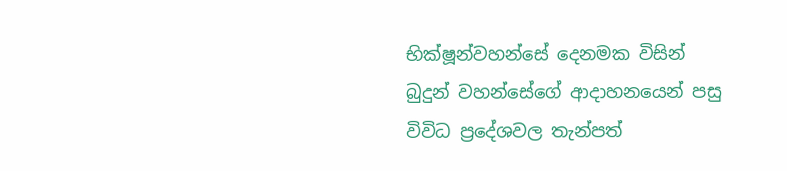භික්ෂූන්වහන්සේ දෙනමක විසින් බුදුන් වහන්සේගේ ආදාහනයෙන් පසු විවිධ ප්‍රදේශවල තැන්පත්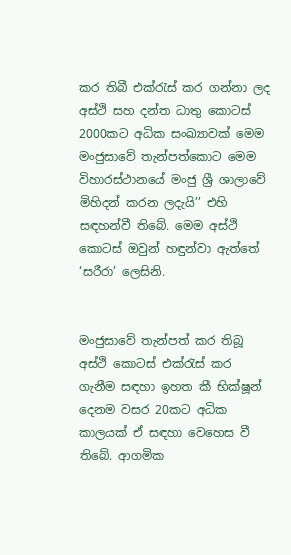කර තිබී එක්රැස් කර ගන්නා ලද අස්ථි සහ දන්ත ධාතු කොටස් 2000කට අධික සංඛ්‍යාවක් මෙම මංජුසාවේ තැන්පත්කොට මෙම විහාරස්ථානයේ මංජු ශ්‍රී ශාලාවේ මිහිදන් කරන ලදැයි’’ එහි සඳහන්වී තිබේ. මෙම අස්ථි කොටස් ඔවුන් හඳුන්වා ඇත්තේ ‘සරීරා’ ලෙසිනි.


මංජුසාවේ තැන්පත් කර තිබූ අස්ථි කොටස් එක්රැස් කර ගැනීම සඳහා ඉහත කී භික්ෂූන් දෙනම වසර 20කට අධික කාලයක් ඒ සඳහා වෙහෙස වී තිබේ. ආගමික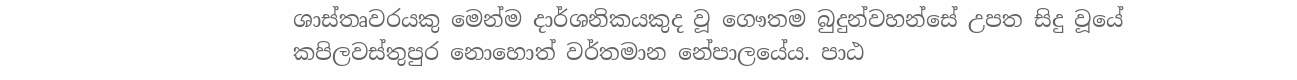ශාස්තෘවරයකු මෙන්ම දාර්ශනිකයකුද වූ ගෞතම බුදුන්වහන්සේ උපත සිදු වූයේ කපිලවස්තුපුර නොහොත් වර්තමාන නේපාලයේය. පාඨ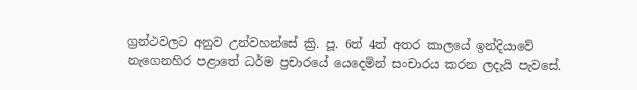ග්‍රන්ථවලට අනුව උන්වහන්සේ ක්‍රි. පූ. 6ත් 4ත් අතර කාලයේ ඉන්දියාවේ නැගෙනහිර පළාතේ ධර්ම ප්‍රචාරයේ යෙදෙමින් සංචාරය කරන ලදැයි පැවසේ.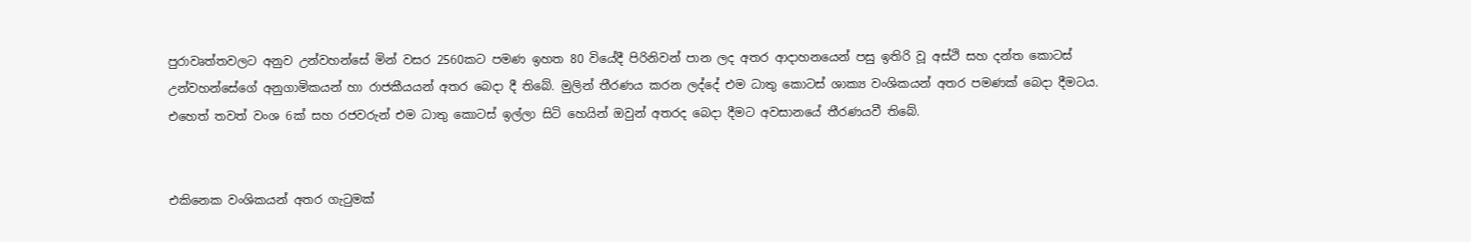පුරාවෘත්තවලට අනුව උන්වහන්සේ මින් වසර 2560කට පමණ ඉහත 80 වියේදී පිරිනිවන් පාන ලද අතර ආදාහනයෙන් පසු ඉතිරි වූ අස්ථි සහ දන්ත කොටස් උන්වහන්සේගේ අනුගාමිකයන් හා රාජකීයයන් අතර බෙදා දී තිබේ. මුලින් තීරණය කරන ලද්දේ එම ධාතු කොටස් ශාක්‍ය වංශිකයන් අතර පමණක් බෙදා දීමටය. එහෙත් තවත් වංශ 6ක් සහ රජවරුන් එම ධාතු කොටස් ඉල්ලා සිටි හෙයින් ඔවුන් අතරද බෙදා දීමට අවසානයේ තීරණයවී තිබේ.


එකිනෙක වංශිකයන් අතර ගැටුමක්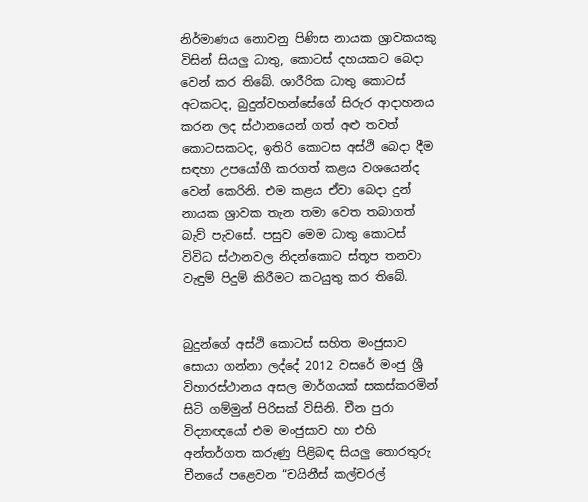නිර්මාණය නොවනු පිණිස නායක ශ්‍රාවකයකු විසින් සියලු ධාතු, කොටස් දහයකට බෙදා වෙන් කර තිබේ. ශාරීරික ධාතු කොටස් අටකටද, බුදුන්වහන්සේගේ සිරුර ආදාහනය කරන ලද ස්ථානයෙන් ගත් අළු තවත් කොටසකටද, ඉතිරි කොටස අස්ථි බෙදා දීම සඳහා උපයෝගී කරගත් කළය වශයෙන්ද වෙන් කෙරිනි. එම කළය ඒවා බෙදා දුන් නායක ශ්‍රාවක තැන තමා වෙත තබාගත් බැව් පැවසේ. පසුව මෙම ධාතු කොටස් විවිධ ස්ථානවල නිදන්කොට ස්තූප තනවා වැඳුම් පිදුම් කිරීමට කටයුතු කර තිබේ.


බුදුන්ගේ අස්ථි කොටස් සහිත මංජුසාව සොයා ගන්නා ලද්දේ 2012 වසරේ මංජු ශ්‍රී විහාරස්ථානය අසල මාර්ගයක් සකස්කරමින් සිටි ගම්මුන් පිරිසක් විසිනි. චීන පුරා විද්‍යාඥයෝ එම මංජුසාව හා එහි අන්තර්ගත කරුණු පිළිබඳ සියලු තොරතුරු චීනයේ පළෙවන “චයිනීස් කල්චරල්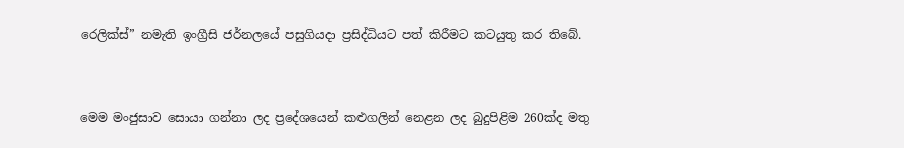රෙලික්ස්” නමැති ඉංග්‍රීසි ජර්නලයේ පසුගියදා ප්‍රසිද්ධියට පත් කිරීමට කටයුතු කර තිබේ.


මෙම මංජුසාව සොයා ගන්නා ලද ප්‍රදේශයෙන් කළුගලින් නෙළන ලද බුදුපිළිම 260ක්ද මතු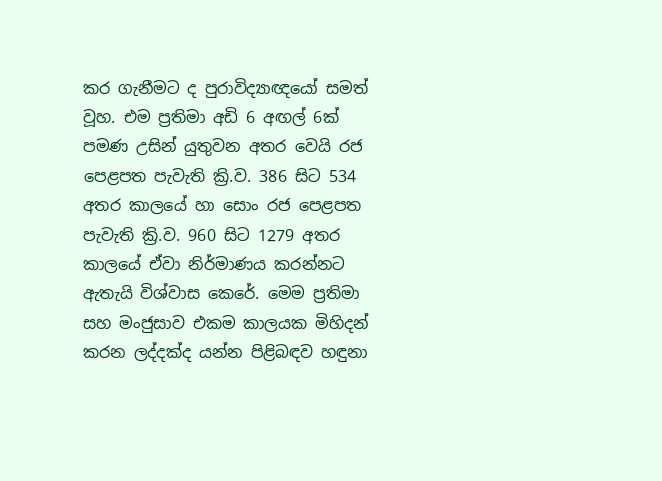කර ගැනීමට ද පුරාවිද්‍යාඥයෝ සමත් වූහ. එම ප්‍රතිමා අඩි 6 අඟල් 6ක් පමණ උසින් යුතුවන අතර වෙයි රජ පෙළපත පැවැති ක්‍රි.ව. 386 සිට 534 අතර කාලයේ හා සොං රජ පෙළපත පැවැති ක්‍රි.ව. 960 සිට 1279 අතර කාලයේ ඒවා නිර්මාණය කරන්නට ඇතැයි විශ්වාස කෙරේ. මෙම ප්‍රතිමා සහ මංජුසාව එකම කාලයක මිහිදන් කරන ලද්දක්ද යන්න පිළිබඳව හඳුනා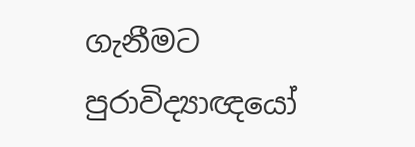ගැනීමට පුරාවිද්‍යාඥයෝ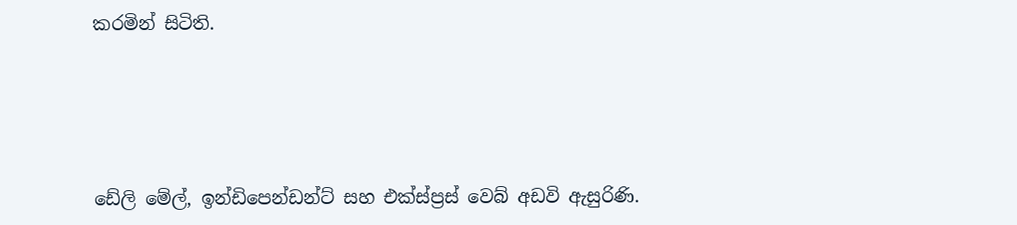කරමින් සිටිති.






ඩේලි මේල්, ඉන්ඩිපෙන්ඩන්ට් සහ එක්ස්ප්‍රස් වෙබ් අඩවි ඇසුරිණි.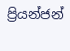ප්‍රියන්ජන්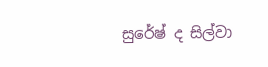සුරේෂ් ද සිල්වා